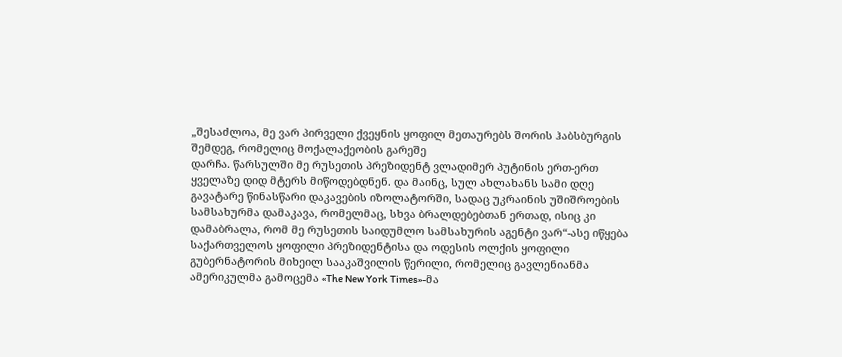„შესაძლოა, მე ვარ პირველი ქვეყნის ყოფილ მეთაურებს შორის ჰაბსბურგის შემდეგ, რომელიც მოქალაქეობის გარეშე
დარჩა. წარსულში მე რუსეთის პრეზიდენტ ვლადიმერ პუტინის ერთ-ერთ ყველაზე დიდ მტერს მიწოდებდნენ. და მაინც, სულ ახლახანს სამი დღე გავატარე წინასწარი დაკავების იზოლატორში, სადაც უკრაინის უშიშროების სამსახურმა დამაკავა, რომელმაც, სხვა ბრალდებებთან ერთად, ისიც კი დამაბრალა, რომ მე რუსეთის საიდუმლო სამსახურის აგენტი ვარ“-ასე იწყება საქართველოს ყოფილი პრეზიდენტისა და ოდესის ოლქის ყოფილი გუბერნატორის მიხეილ სააკაშვილის წერილი, რომელიც გავლენიანმა ამერიკულმა გამოცემა «The New York Times»-მა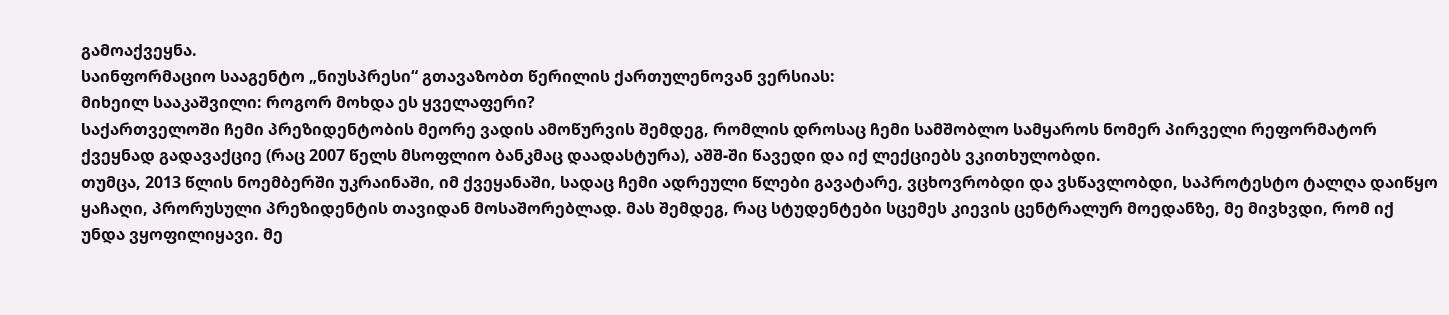გამოაქვეყნა.
საინფორმაციო სააგენტო „ნიუსპრესი“ გთავაზობთ წერილის ქართულენოვან ვერსიას:
მიხეილ სააკაშვილი: როგორ მოხდა ეს ყველაფერი?
საქართველოში ჩემი პრეზიდენტობის მეორე ვადის ამოწურვის შემდეგ, რომლის დროსაც ჩემი სამშობლო სამყაროს ნომერ პირველი რეფორმატორ ქვეყნად გადავაქციე (რაც 2007 წელს მსოფლიო ბანკმაც დაადასტურა), აშშ-ში წავედი და იქ ლექციებს ვკითხულობდი.
თუმცა, 2013 წლის ნოემბერში უკრაინაში, იმ ქვეყანაში, სადაც ჩემი ადრეული წლები გავატარე, ვცხოვრობდი და ვსწავლობდი, საპროტესტო ტალღა დაიწყო ყაჩაღი, პრორუსული პრეზიდენტის თავიდან მოსაშორებლად. მას შემდეგ, რაც სტუდენტები სცემეს კიევის ცენტრალურ მოედანზე, მე მივხვდი, რომ იქ უნდა ვყოფილიყავი. მე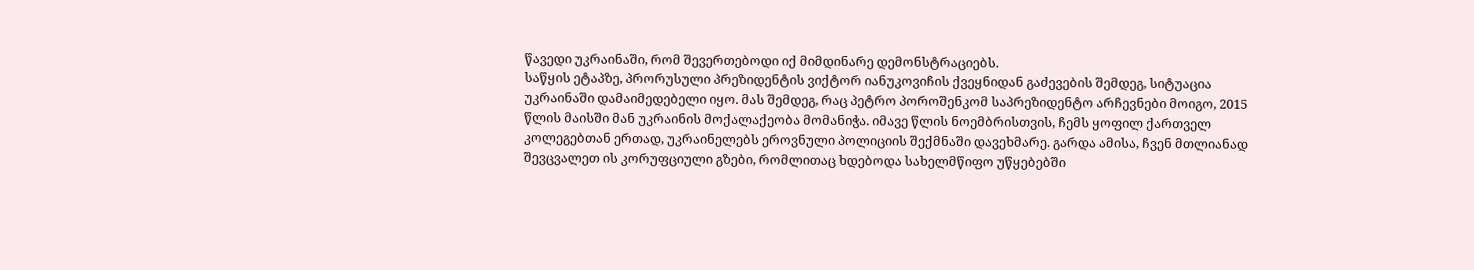წავედი უკრაინაში, რომ შევერთებოდი იქ მიმდინარე დემონსტრაციებს.
საწყის ეტაპზე, პრორუსული პრეზიდენტის ვიქტორ იანუკოვიჩის ქვეყნიდან გაძევების შემდეგ, სიტუაცია უკრაინაში დამაიმედებელი იყო. მას შემდეგ, რაც პეტრო პოროშენკომ საპრეზიდენტო არჩევნები მოიგო, 2015 წლის მაისში მან უკრაინის მოქალაქეობა მომანიჭა. იმავე წლის ნოემბრისთვის, ჩემს ყოფილ ქართველ კოლეგებთან ერთად, უკრაინელებს ეროვნული პოლიციის შექმნაში დავეხმარე. გარდა ამისა, ჩვენ მთლიანად შევცვალეთ ის კორუფციული გზები, რომლითაც ხდებოდა სახელმწიფო უწყებებში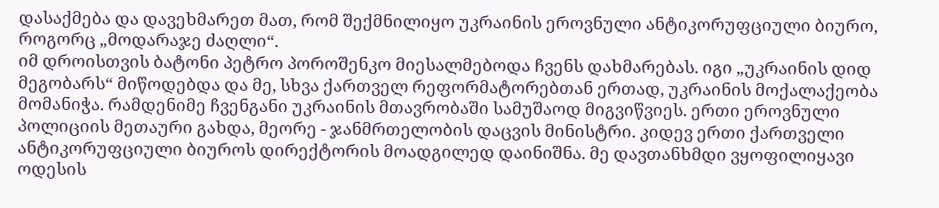დასაქმება და დავეხმარეთ მათ, რომ შექმნილიყო უკრაინის ეროვნული ანტიკორუფციული ბიურო, როგორც „მოდარაჯე ძაღლი“.
იმ დროისთვის ბატონი პეტრო პოროშენკო მიესალმებოდა ჩვენს დახმარებას. იგი „უკრაინის დიდ მეგობარს“ მიწოდებდა და მე, სხვა ქართველ რეფორმატორებთან ერთად, უკრაინის მოქალაქეობა მომანიჭა. რამდენიმე ჩვენგანი უკრაინის მთავრობაში სამუშაოდ მიგვიწვიეს. ერთი ეროვნული პოლიციის მეთაური გახდა, მეორე - ჯანმრთელობის დაცვის მინისტრი. კიდევ ერთი ქართველი ანტიკორუფციული ბიუროს დირექტორის მოადგილედ დაინიშნა. მე დავთანხმდი ვყოფილიყავი ოდესის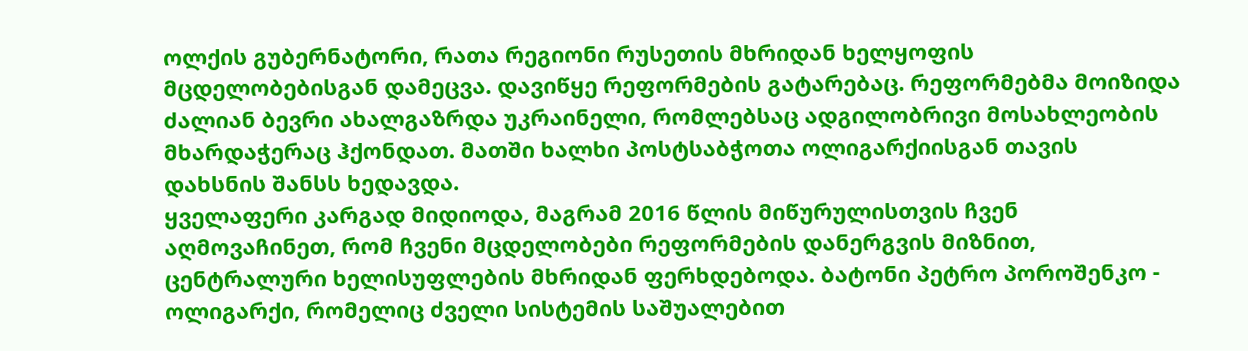ოლქის გუბერნატორი, რათა რეგიონი რუსეთის მხრიდან ხელყოფის მცდელობებისგან დამეცვა. დავიწყე რეფორმების გატარებაც. რეფორმებმა მოიზიდა ძალიან ბევრი ახალგაზრდა უკრაინელი, რომლებსაც ადგილობრივი მოსახლეობის მხარდაჭერაც ჰქონდათ. მათში ხალხი პოსტსაბჭოთა ოლიგარქიისგან თავის დახსნის შანსს ხედავდა.
ყველაფერი კარგად მიდიოდა, მაგრამ 2016 წლის მიწურულისთვის ჩვენ აღმოვაჩინეთ, რომ ჩვენი მცდელობები რეფორმების დანერგვის მიზნით, ცენტრალური ხელისუფლების მხრიდან ფერხდებოდა. ბატონი პეტრო პოროშენკო - ოლიგარქი, რომელიც ძველი სისტემის საშუალებით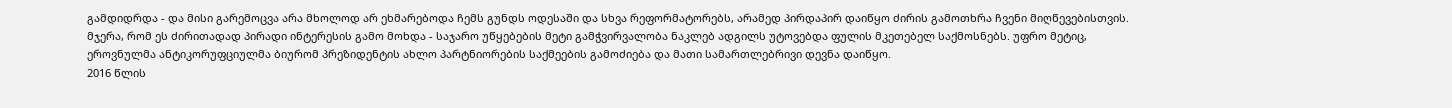გამდიდრდა - და მისი გარემოცვა არა მხოლოდ არ ეხმარებოდა ჩემს გუნდს ოდესაში და სხვა რეფორმატორებს, არამედ პირდაპირ დაიწყო ძირის გამოთხრა ჩვენი მიღწევებისთვის. მჯერა, რომ ეს ძირითადად პირადი ინტერესის გამო მოხდა - საჯარო უწყებების მეტი გამჭვირვალობა ნაკლებ ადგილს უტოვებდა ფულის მკეთებელ საქმოსნებს. უფრო მეტიც, ეროვნულმა ანტიკორუფციულმა ბიურომ პრეზიდენტის ახლო პარტნიორების საქმეების გამოძიება და მათი სამართლებრივი დევნა დაიწყო.
2016 წლის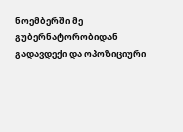ნოემბერში მე გუბერნატორობიდან გადავდექი და ოპოზიციური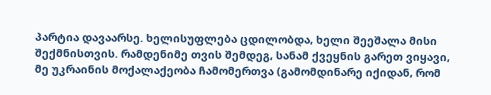პარტია დავაარსე. ხელისუფლება ცდილობდა, ხელი შეეშალა მისი შექმნისთვის. რამდენიმე თვის შემდეგ, სანამ ქვეყნის გარეთ ვიყავი, მე უკრაინის მოქალაქეობა ჩამომერთვა (გამომდინარე იქიდან, რომ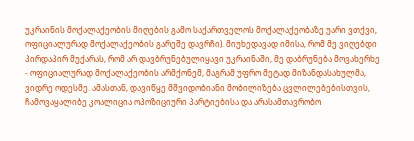უკრაინის მოქალაქეობის მიღების გამო საქართველოს მოქალაქეობაზე უარი ვთქვი, ოფიციალურად მოქალაქეობის გარეშე დავრჩი). მიუხედავად იმისა, რომ მე ვიღებდი პირდაპირ მუქარას, რომ არ დავბრუნებულიყავი უკრაინაში, მე დაბრუნება მოვახერხე - ოფიციალურად მოქალაქეობის არმქონემ, მაგრამ უფრო მეტად მიზანდასახულმა, ვიდრე ოდესმე. ამასთან, დავიწყე მშვიდობიანი მობილიზება ცვლილებებისთვის, ჩამოვაყალიბე კოალიცია ოპოზიციური პარტიებისა და არასამთავრობო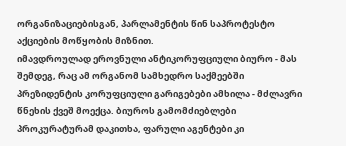ორგანიზაციებისგან, პარლამენტის წინ საპროტესტო აქციების მოწყობის მიზნით.
იმავდროულად ეროვნული ანტიკორუფციული ბიურო - მას შემდეგ, რაც ამ ორგანომ სამხედრო საქმეებში პრეზიდენტის კორუფციული გარიგებები ამხილა - მძლავრი წნეხის ქვეშ მოექცა. ბიუროს გამომძიებლები პროკურატურამ დაკითხა, ფარული აგენტები კი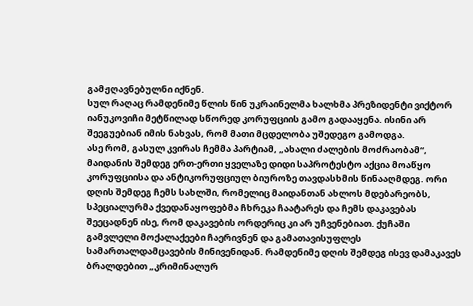გამჟღავნებულნი იქნენ.
სულ რაღაც რამდენიმე წლის წინ უკრაინელმა ხალხმა პრეზიდენტი ვიქტორ იანუკოვიჩი მეტწილად სწორედ კორუფციის გამო გადააყენა. ისინი არ შეეგუებიან იმის ნახვას, რომ მათი მცდელობა უშედეგო გამოდგა.
ასე რომ, გასულ კვირას ჩემმა პარტიამ, „ახალი ძალების მოძრაობამ“, მაიდანის შემდეგ ერთ-ერთი ყველაზე დიდი საპროტესტო აქცია მოაწყო კორუფციისა და ანტიკორუფციულ ბიუროზე თავდასხმის წინააღმდეგ. ორი დღის შემდეგ ჩემს სახლში, რომელიც მაიდანთან ახლოს მდებარეობს, სპეციალურმა ქვედანაყოფებმა ჩხრეკა ჩაატარეს და ჩემს დაკავებას შეეცადნენ ისე, რომ დაკავების ორდერიც კი არ უჩვენებიათ. ქუჩაში გამვლელი მოქალაქეები ჩაერივნენ და გამათავისუფლეს სამართალდამცავების მინივენიდან. რამდენიმე დღის შემდეგ ისევ დამაკავეს ბრალდებით „კრიმინალურ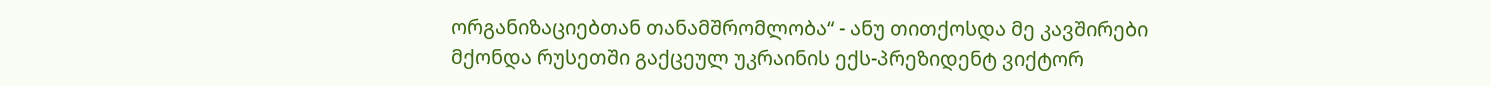ორგანიზაციებთან თანამშრომლობა“ - ანუ თითქოსდა მე კავშირები მქონდა რუსეთში გაქცეულ უკრაინის ექს-პრეზიდენტ ვიქტორ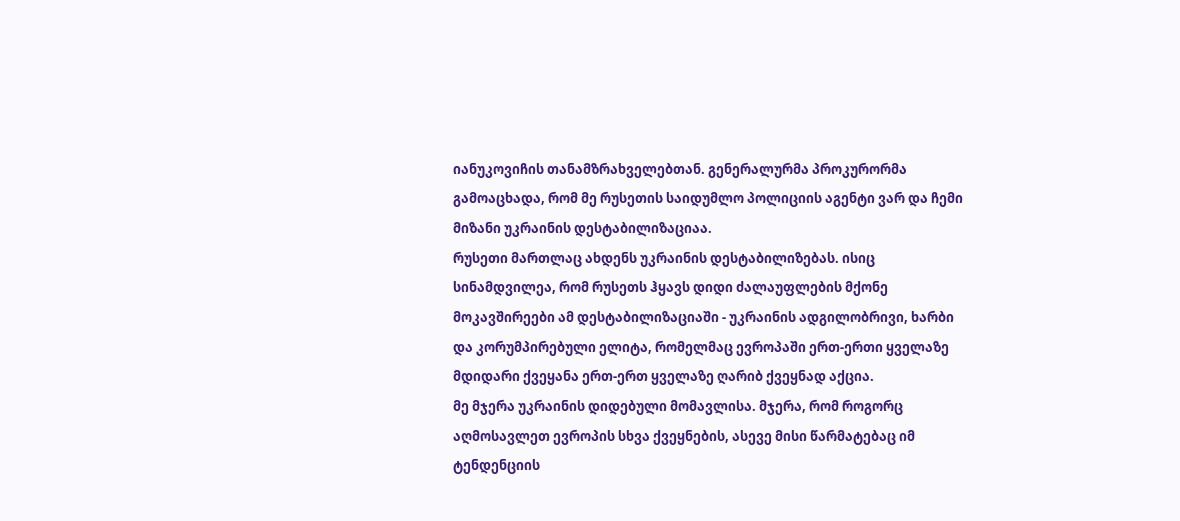იანუკოვიჩის თანამზრახველებთან. გენერალურმა პროკურორმა გამოაცხადა, რომ მე რუსეთის საიდუმლო პოლიციის აგენტი ვარ და ჩემი მიზანი უკრაინის დესტაბილიზაციაა.
რუსეთი მართლაც ახდენს უკრაინის დესტაბილიზებას. ისიც სინამდვილეა, რომ რუსეთს ჰყავს დიდი ძალაუფლების მქონე მოკავშირეები ამ დესტაბილიზაციაში - უკრაინის ადგილობრივი, ხარბი და კორუმპირებული ელიტა, რომელმაც ევროპაში ერთ-ერთი ყველაზე მდიდარი ქვეყანა ერთ-ერთ ყველაზე ღარიბ ქვეყნად აქცია.
მე მჯერა უკრაინის დიდებული მომავლისა. მჯერა, რომ როგორც აღმოსავლეთ ევროპის სხვა ქვეყნების, ასევე მისი წარმატებაც იმ ტენდენციის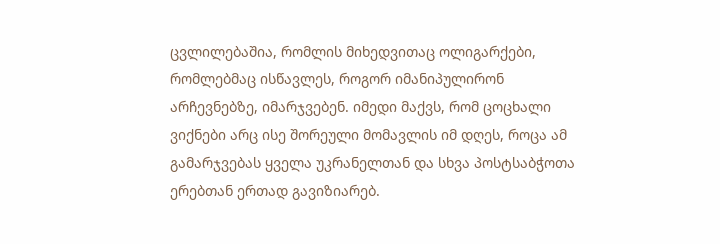ცვლილებაშია, რომლის მიხედვითაც ოლიგარქები, რომლებმაც ისწავლეს, როგორ იმანიპულირონ არჩევნებზე, იმარჯვებენ. იმედი მაქვს, რომ ცოცხალი ვიქნები არც ისე შორეული მომავლის იმ დღეს, როცა ამ გამარჯვებას ყველა უკრანელთან და სხვა პოსტსაბჭოთა ერებთან ერთად გავიზიარებ.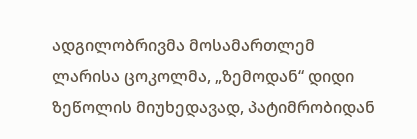ადგილობრივმა მოსამართლემ ლარისა ცოკოლმა, „ზემოდან“ დიდი ზეწოლის მიუხედავად, პატიმრობიდან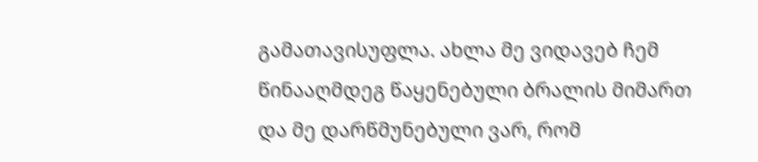გამათავისუფლა. ახლა მე ვიდავებ ჩემ წინააღმდეგ წაყენებული ბრალის მიმართ და მე დარწმუნებული ვარ, რომ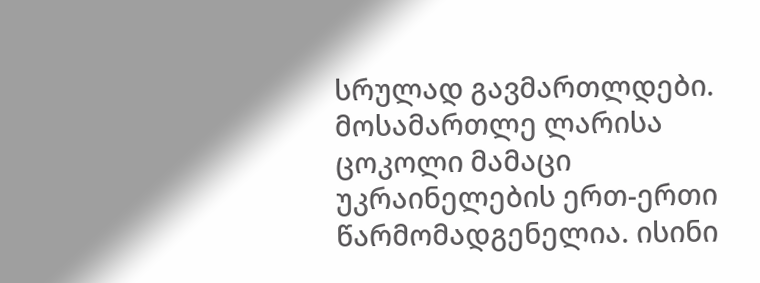სრულად გავმართლდები. მოსამართლე ლარისა ცოკოლი მამაცი უკრაინელების ერთ-ერთი წარმომადგენელია. ისინი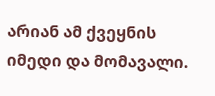არიან ამ ქვეყნის იმედი და მომავალი.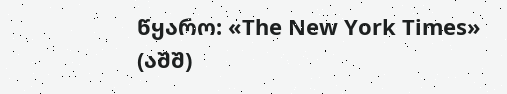წყარო: «The New York Times» (აშშ)